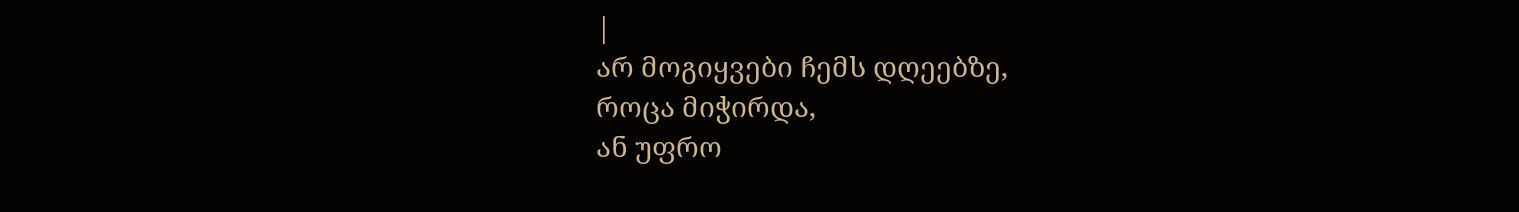|
არ მოგიყვები ჩემს დღეებზე,
როცა მიჭირდა,
ან უფრო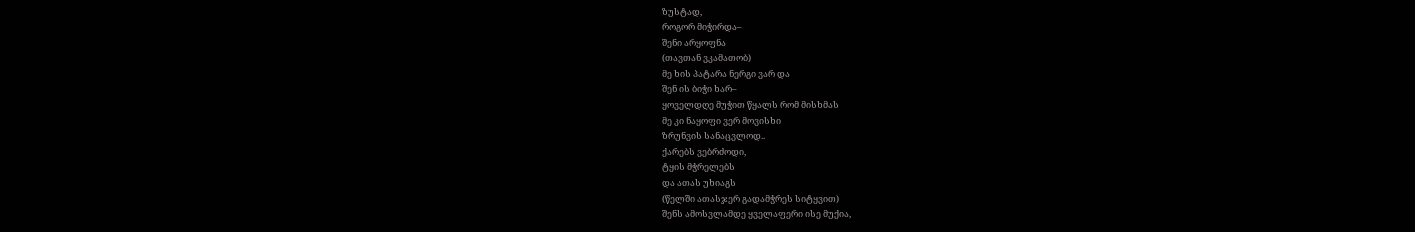ზუსტად,
როგორ მიჭირდა–
შენი არყოფნა
(თავთან ვკამათობ)
მე ხის პატარა ნერგი ვარ და
შენ ის ბიჭი ხარ–
ყოველდღე მუჭით წყალს რომ მისხმას
მე კი ნაყოფი ვერ მოვისხი
ზრუნვის სანაცვლოდ..
ქარებს ვებრძოდი,
ტყის მჭრელებს
და ათას უხიაგს
(წელში ათასჯერ გადამჭრეს სიტყვით)
შენს ამოსვლამდე ყველაფერი ისე მუქია,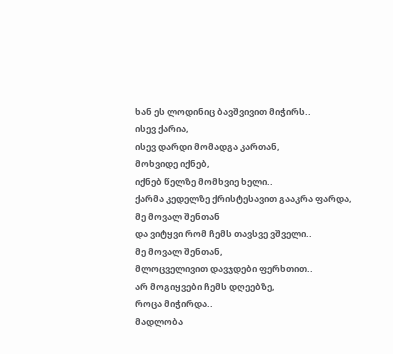ხან ეს ლოდინიც ბავშვივით მიჭირს..
ისევ ქარია,
ისევ დარდი მომადგა კართან,
მოხვიდე იქნებ,
იქნებ წელზე მომხვიე ხელი..
ქარმა კედელზე ქრისტესავით გააკრა ფარდა,
მე მოვალ შენთან
და ვიტყვი რომ ჩემს თავსვე ვშველი..
მე მოვალ შენთან,
მლოცველივით დავჯდები ფერხთით..
არ მოგიყვები ჩემს დღეებზე,
როცა მიჭირდა..
მადლობა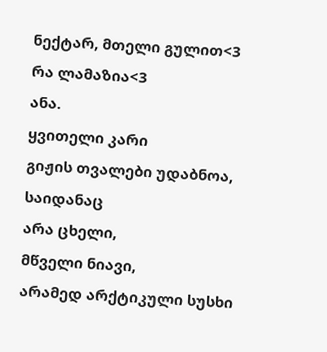ნექტარ, მთელი გულით<3
რა ლამაზია<3
ანა.
ყვითელი კარი
გიჟის თვალები უდაბნოა,
საიდანაც
არა ცხელი,
მწველი ნიავი,
არამედ არქტიკული სუსხი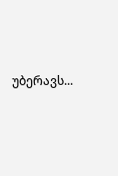უბერავს...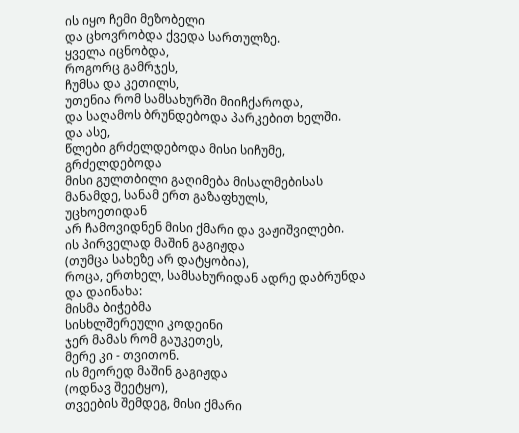ის იყო ჩემი მეზობელი
და ცხოვრობდა ქვედა სართულზე.
ყველა იცნობდა,
როგორც გამრჯეს,
ჩუმსა და კეთილს,
უთენია რომ სამსახურში მიიჩქაროდა,
და საღამოს ბრუნდებოდა პარკებით ხელში.
და ასე,
წლები გრძელდებოდა მისი სიჩუმე,
გრძელდებოდა
მისი გულთბილი გაღიმება მისალმებისას
მანამდე, სანამ ერთ გაზაფხულს,
უცხოეთიდან
არ ჩამოვიდნენ მისი ქმარი და ვაჟიშვილები.
ის პირველად მაშინ გაგიჟდა
(თუმცა სახეზე არ დატყობია),
როცა, ერთხელ, სამსახურიდან ადრე დაბრუნდა
და დაინახა:
მისმა ბიჭებმა
სისხლშერეული კოდეინი
ჯერ მამას რომ გაუკეთეს,
მერე კი - თვითონ.
ის მეორედ მაშინ გაგიჟდა
(ოდნავ შეეტყო),
თვეების შემდეგ, მისი ქმარი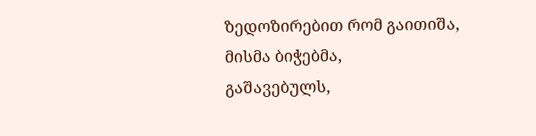ზედოზირებით რომ გაითიშა,
მისმა ბიჭებმა,
გაშავებულს,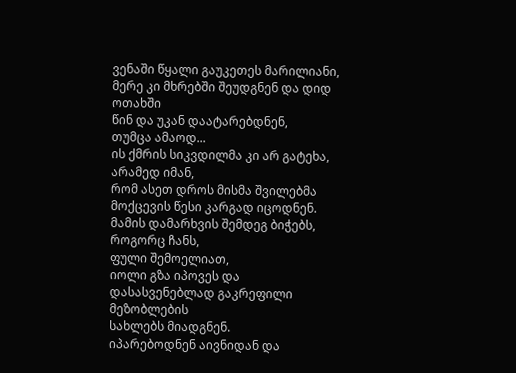ვენაში წყალი გაუკეთეს მარილიანი,
მერე კი მხრებში შეუდგნენ და დიდ ოთახში
წინ და უკან დაატარებდნენ,
თუმცა ამაოდ...
ის ქმრის სიკვდილმა კი არ გატეხა,
არამედ იმან,
რომ ასეთ დროს მისმა შვილებმა
მოქცევის წესი კარგად იცოდნენ.
მამის დამარხვის შემდეგ ბიჭებს,
როგორც ჩანს,
ფული შემოელიათ,
იოლი გზა იპოვეს და
დასასვენებლად გაკრეფილი მეზობლების
სახლებს მიადგნენ.
იპარებოდნენ აივნიდან და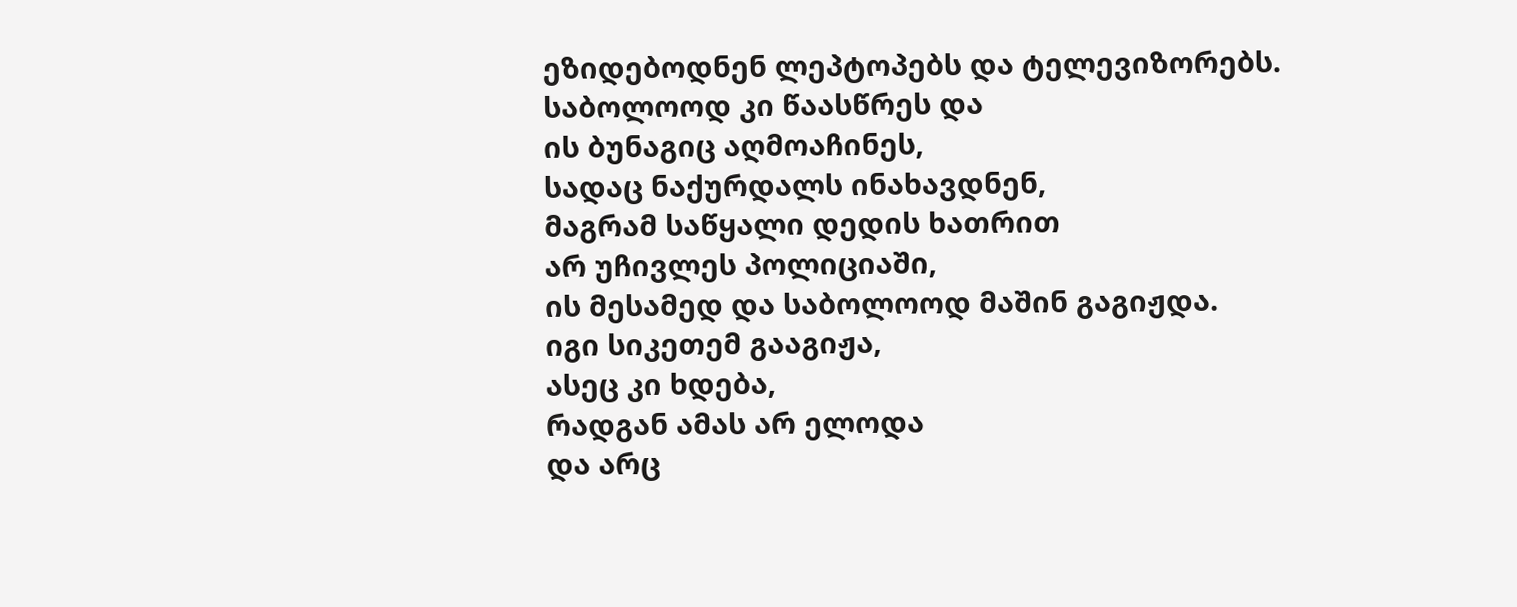ეზიდებოდნენ ლეპტოპებს და ტელევიზორებს.
საბოლოოდ კი წაასწრეს და
ის ბუნაგიც აღმოაჩინეს,
სადაც ნაქურდალს ინახავდნენ,
მაგრამ საწყალი დედის ხათრით
არ უჩივლეს პოლიციაში,
ის მესამედ და საბოლოოდ მაშინ გაგიჟდა.
იგი სიკეთემ გააგიჟა,
ასეც კი ხდება,
რადგან ამას არ ელოდა
და არც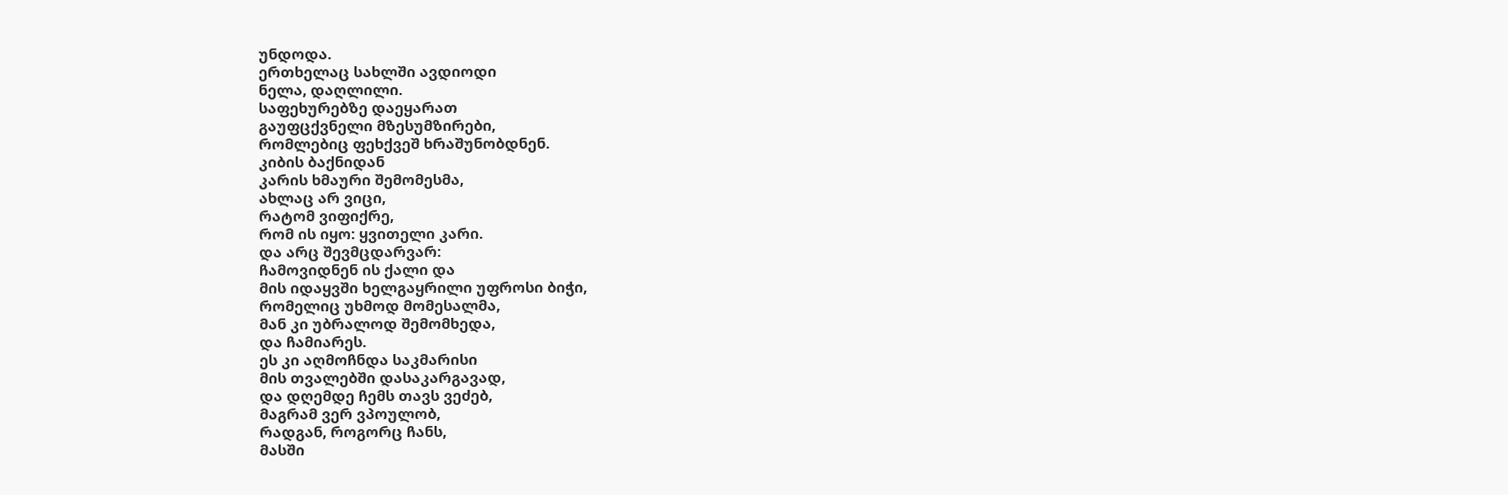უნდოდა.
ერთხელაც სახლში ავდიოდი
ნელა, დაღლილი.
საფეხურებზე დაეყარათ
გაუფცქვნელი მზესუმზირები,
რომლებიც ფეხქვეშ ხრაშუნობდნენ.
კიბის ბაქნიდან
კარის ხმაური შემომესმა,
ახლაც არ ვიცი,
რატომ ვიფიქრე,
რომ ის იყო: ყვითელი კარი.
და არც შევმცდარვარ:
ჩამოვიდნენ ის ქალი და
მის იდაყვში ხელგაყრილი უფროსი ბიჭი,
რომელიც უხმოდ მომესალმა,
მან კი უბრალოდ შემომხედა,
და ჩამიარეს.
ეს კი აღმოჩნდა საკმარისი
მის თვალებში დასაკარგავად,
და დღემდე ჩემს თავს ვეძებ,
მაგრამ ვერ ვპოულობ,
რადგან, როგორც ჩანს,
მასში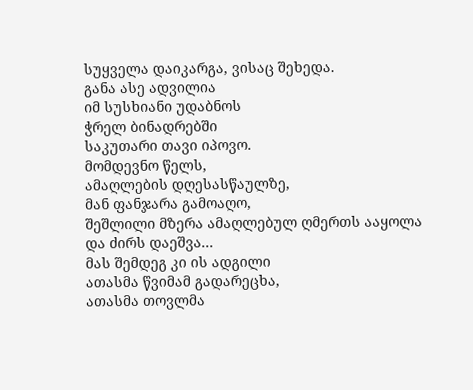სუყველა დაიკარგა, ვისაც შეხედა.
განა ასე ადვილია
იმ სუსხიანი უდაბნოს
ჭრელ ბინადრებში
საკუთარი თავი იპოვო.
მომდევნო წელს,
ამაღლების დღესასწაულზე,
მან ფანჯარა გამოაღო,
შეშლილი მზერა ამაღლებულ ღმერთს ააყოლა
და ძირს დაეშვა...
მას შემდეგ კი ის ადგილი
ათასმა წვიმამ გადარეცხა,
ათასმა თოვლმა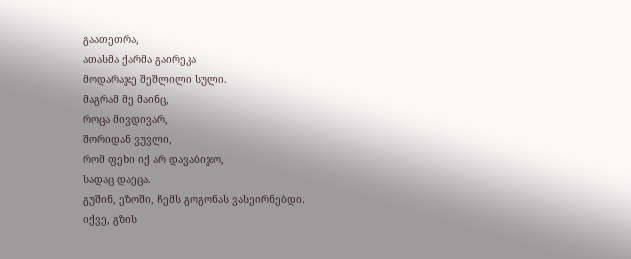გაათეთრა,
ათასმა ქარმა გაირეკა
მოდარაჯე შეშლილი სული.
მაგრამ მე მაინც,
როცა მივდივარ,
შორიდან ვუვლი,
რომ ფეხი იქ არ დავაბიჯო,
სადაც დაეცა.
გუშინ, ეზოში, ჩემს გოგონას ვასეირნებდი.
იქვე, გზის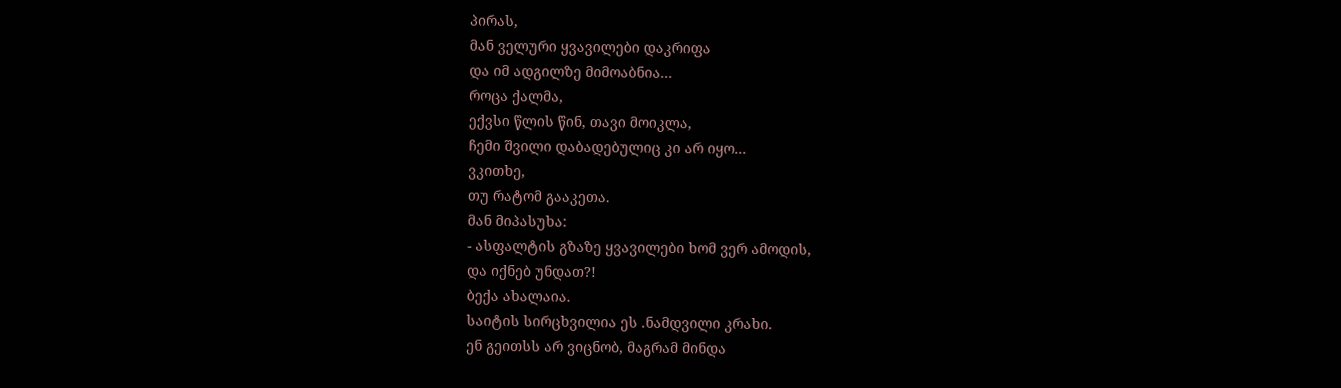პირას,
მან ველური ყვავილები დაკრიფა
და იმ ადგილზე მიმოაბნია...
როცა ქალმა,
ექვსი წლის წინ, თავი მოიკლა,
ჩემი შვილი დაბადებულიც კი არ იყო...
ვკითხე,
თუ რატომ გააკეთა.
მან მიპასუხა:
- ასფალტის გზაზე ყვავილები ხომ ვერ ამოდის,
და იქნებ უნდათ?!
ბექა ახალაია.
საიტის სირცხვილია ეს .ნამდვილი კრახი.
ენ გეითსს არ ვიცნობ, მაგრამ მინდა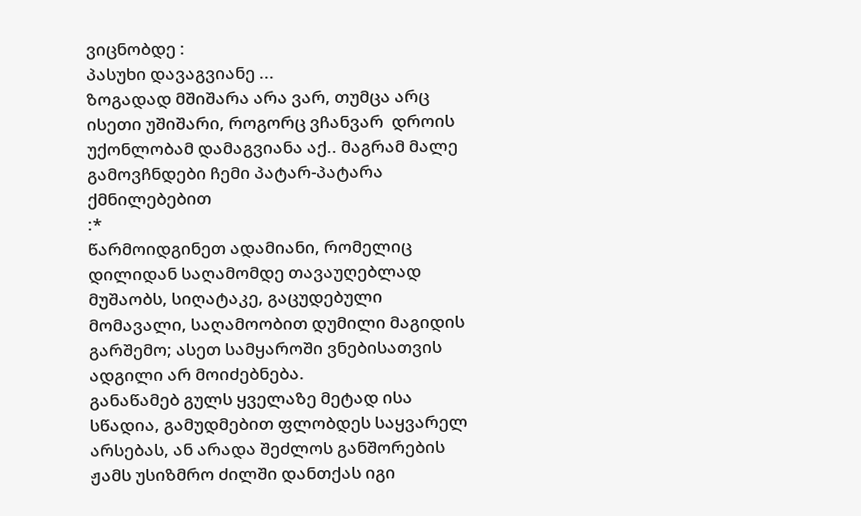ვიცნობდე :
პასუხი დავაგვიანე ...
ზოგადად მშიშარა არა ვარ, თუმცა არც ისეთი უშიშარი, როგორც ვჩანვარ  დროის უქონლობამ დამაგვიანა აქ.. მაგრამ მალე გამოვჩნდები ჩემი პატარ-პატარა ქმნილებებით
:*
წარმოიდგინეთ ადამიანი, რომელიც დილიდან საღამომდე თავაუღებლად მუშაობს, სიღატაკე, გაცუდებული მომავალი, საღამოობით დუმილი მაგიდის გარშემო; ასეთ სამყაროში ვნებისათვის ადგილი არ მოიძებნება.
განაწამებ გულს ყველაზე მეტად ისა სწადია, გამუდმებით ფლობდეს საყვარელ არსებას, ან არადა შეძლოს განშორების ჟამს უსიზმრო ძილში დანთქას იგი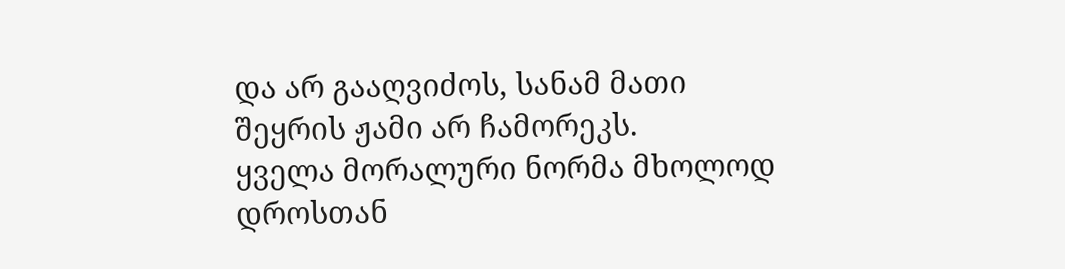და არ გააღვიძოს, სანამ მათი შეყრის ჟამი არ ჩამორეკს.
ყველა მორალური ნორმა მხოლოდ დროსთან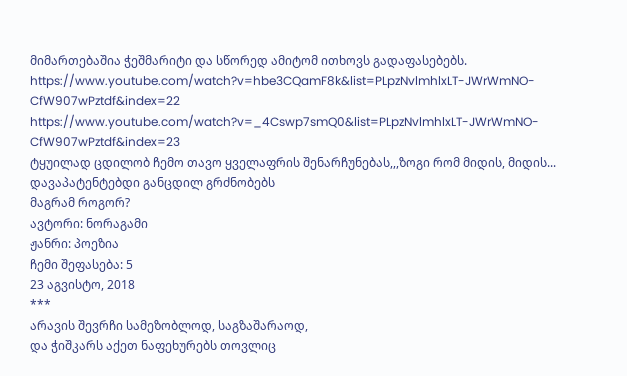მიმართებაშია ჭეშმარიტი და სწორედ ამიტომ ითხოვს გადაფასებებს.
https://www.youtube.com/watch?v=hbe3CQamF8k&list=PLpzNvlmhlxLT-JWrWmNO-CfW907wPztdf&index=22
https://www.youtube.com/watch?v=_4Cswp7smQ0&list=PLpzNvlmhlxLT-JWrWmNO-CfW907wPztdf&index=23
ტყუილად ცდილობ ჩემო თავო ყველაფრის შენარჩუნებას,,,ზოგი რომ მიდის, მიდის...
დავაპატენტებდი განცდილ გრძნობებს
მაგრამ როგორ?
ავტორი: ნორაგამი
ჟანრი: პოეზია
ჩემი შეფასება: 5
23 აგვისტო, 2018
***
არავის შევრჩი სამეზობლოდ, საგზაშარაოდ,
და ჭიშკარს აქეთ ნაფეხურებს თოვლიც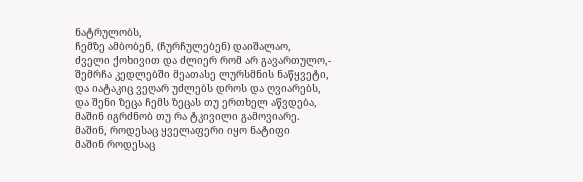ნატრულობს,
ჩემზე ამბობენ, (ჩურჩულებენ) დაიშალაო,
ძველი ქოხივით და ძლიერ რომ არ გავართულო,-
შემრჩა კედლებში მეათასე ლურსმნის ნაწყვეტი,
და იატაკიც ვეღარ უძლებს დროს და ღვიარებს,
და შენი ზეცა ჩემს ზეცას თუ ერთხელ აწვდება,
მაშინ იგრძნობ თუ რა ტკივილი გამოვიარე.
მაშინ, როდესაც ყველაფერი იყო ნატიფი
მაშინ როდესაც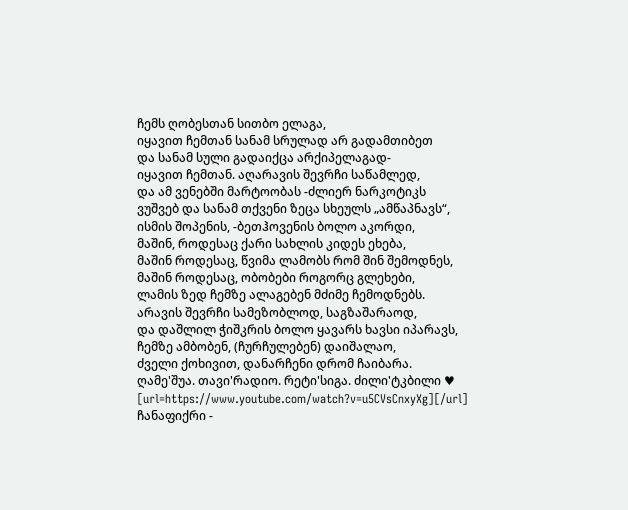ჩემს ღობესთან სითბო ელაგა,
იყავით ჩემთან სანამ სრულად არ გადამთიბეთ
და სანამ სული გადაიქცა არქიპელაგად-
იყავით ჩემთან. აღარავის შევრჩი საწამლედ,
და ამ ვენებში მარტოობას -ძლიერ ნარკოტიკს
ვუშვებ და სანამ თქვენი ზეცა სხეულს „ამწაპნავს“,
ისმის შოპენის, -ბეთჰოვენის ბოლო აკორდი,
მაშინ, როდესაც ქარი სახლის კიდეს ეხება,
მაშინ როდესაც, წვიმა ლამობს რომ შინ შემოდნეს,
მაშინ როდესაც, ობობები როგორც გლეხები,
ლამის ზედ ჩემზე ალაგებენ მძიმე ჩემოდნებს.
არავის შევრჩი სამეზობლოდ, საგზაშარაოდ,
და დაშლილ ჭიშკრის ბოლო ყავარს ხავსი იპარავს,
ჩემზე ამბობენ, (ჩურჩულებენ) დაიშალაო,
ძველი ქოხივით, დანარჩენი დრომ ჩაიბარა.
ღამე'შუა. თავი'რადიო. რეტი'სიგა. ძილი'ტკბილი ♥ [url=https://www.youtube.com/watch?v=u5CVsCnxyXg][/url]
ჩანაფიქრი -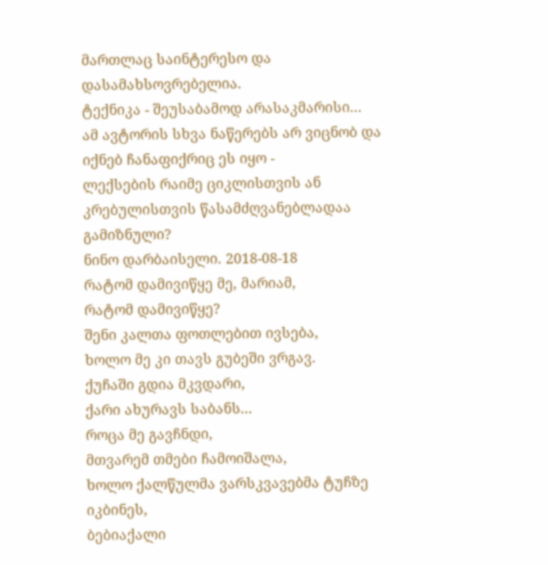მართლაც საინტერესო და დასამახსოვრებელია.
ტექნიკა - შეუსაბამოდ არასაკმარისი...
ამ ავტორის სხვა ნაწერებს არ ვიცნობ და იქნებ ჩანაფიქრიც ეს იყო -
ლექსების რაიმე ციკლისთვის ან კრებულისთვის წასამძღვანებლადაა გამიზნული?
ნინო დარბაისელი. 2018-08-18
რატომ დამივიწყე მე, მარიამ,
რატომ დამივიწყე?
შენი კალთა ფოთლებით ივსება,
ხოლო მე კი თავს გუბეში ვრგავ.
ქუჩაში გდია მკვდარი,
ქარი ახურავს საბანს...
როცა მე გავჩნდი,
მთვარემ თმები ჩამოიშალა,
ხოლო ქალწულმა ვარსკვავებმა ტუჩზე იკბინეს,
ბებიაქალი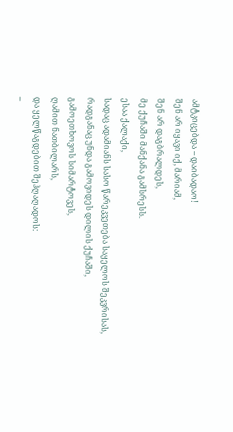ამტკიცებდა -- დაიბადაო!
შენ არ იყავი იქ, მარიამ,
შენ არ დაგბრალდეს,
მე ქუჩაში მანქანა გამსრესს.
ესაა ქალაქი,
სადაც ადამიანს სასო წარეკვეთება საყელოს შეკვრისას,
რადგანაც უნდა გამოვიდეს დილის ქუჩაში,
გამოეთხოვოს სიმარტოვეს,
ღამით ნათბილარს,
და ყელწაგდებით შეჰღაღადოს:
--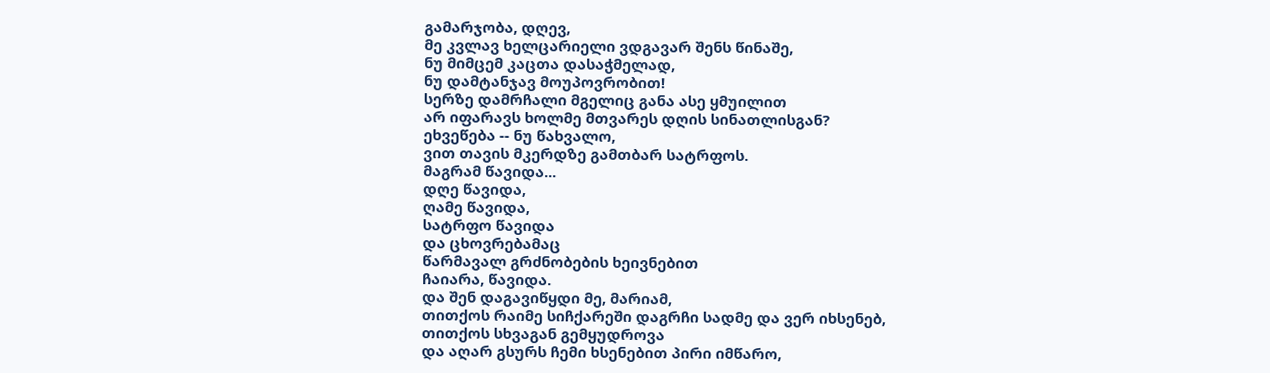გამარჯობა, დღევ,
მე კვლავ ხელცარიელი ვდგავარ შენს წინაშე,
ნუ მიმცემ კაცთა დასაჭმელად,
ნუ დამტანჯავ მოუპოვრობით!
სერზე დამრჩალი მგელიც განა ასე ყმუილით
არ იფარავს ხოლმე მთვარეს დღის სინათლისგან?
ეხვეწება -- ნუ წახვალო,
ვით თავის მკერდზე გამთბარ სატრფოს.
მაგრამ წავიდა...
დღე წავიდა,
ღამე წავიდა,
სატრფო წავიდა
და ცხოვრებამაც
წარმავალ გრძნობების ხეივნებით
ჩაიარა, წავიდა.
და შენ დაგავიწყდი მე, მარიამ,
თითქოს რაიმე სიჩქარეში დაგრჩი სადმე და ვერ იხსენებ,
თითქოს სხვაგან გემყუდროვა
და აღარ გსურს ჩემი ხსენებით პირი იმწარო,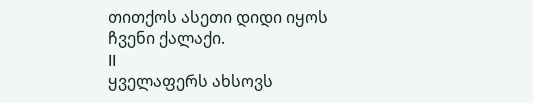თითქოს ასეთი დიდი იყოს
ჩვენი ქალაქი.
II
ყველაფერს ახსოვს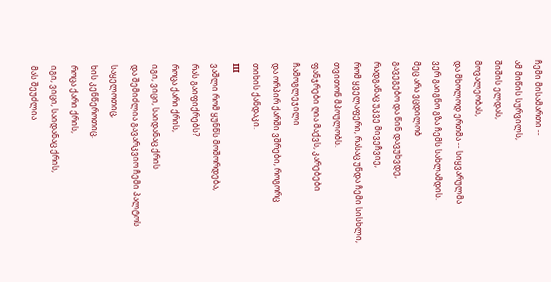ჩემი მისამართი --
ამ მიწის სურვილს,
შიშის ელდას,
მოვალეობას,
და მხოლოდ ერთმა -- სიყვარულმა
ვერ გაიგნო გზა ჩემს სახლამდის.
მეც არა ვცდილობ
გავეგებო და წინ დავუხვდე,
რადგანაც უკვე მივეჩვიე,
რომ ყველაფერი, რასაც უნდა ჩემი სისხლი, თვითონ მპოულობს.
ფანჯრები ღია მაქვს, კარებები ჩამოგლეჯილი
და ორპირ ქარში ვშრები, როგორც
თიხის ქანდაკი.
III
ვაშლი რომ ყუნწს მოშორდება,
რას გაიფიქრებს?
როცა ქარი ქრის,
იგი, ვიცი, საიდანაც ქრის
და შემიძლია გავარკვიო ჩემი პალტოს საყელოთიც,
ხის კენწეროთიც.
როცა ქარი ქრის,
იგი, ვიცი, საიდანაც ქრის,
მას შეუძლია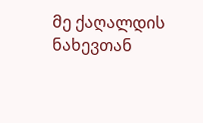მე ქაღალდის ნახევთან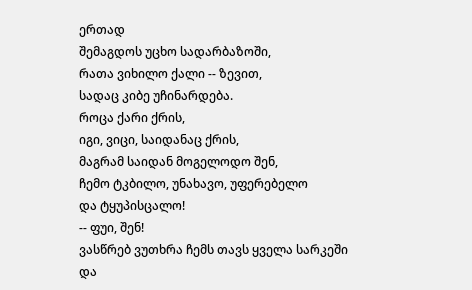ერთად
შემაგდოს უცხო სადარბაზოში,
რათა ვიხილო ქალი -- ზევით,
სადაც კიბე უჩინარდება.
როცა ქარი ქრის,
იგი, ვიცი, საიდანაც ქრის,
მაგრამ საიდან მოგელოდო შენ,
ჩემო ტკბილო, უნახავო, უფერებელო
და ტყუპისცალო!
-- ფუი, შენ!
ვასწრებ ვუთხრა ჩემს თავს ყველა სარკეში
და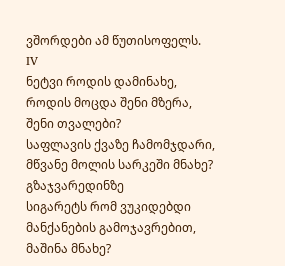ვშორდები ამ წუთისოფელს.
IV
ნეტვი როდის დამინახე,
როდის მოცდა შენი მზერა,
შენი თვალები?
საფლავის ქვაზე ჩამომჯდარი,
მწვანე მოლის სარკეში მნახე?
გზაჯვარედინზე
სიგარეტს რომ ვუკიდებდი
მანქანების გამოჯავრებით,
მაშინა მნახე?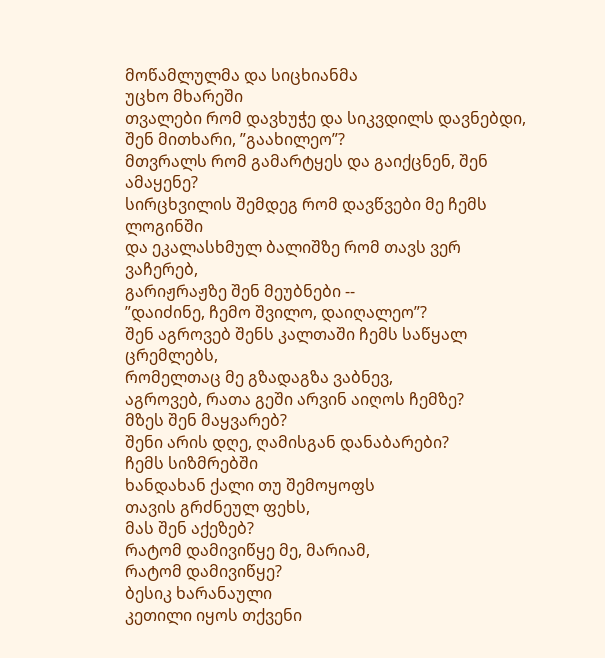მოწამლულმა და სიცხიანმა
უცხო მხარეში
თვალები რომ დავხუჭე და სიკვდილს დავნებდი,
შენ მითხარი, ”გაახილეო”?
მთვრალს რომ გამარტყეს და გაიქცნენ, შენ ამაყენე?
სირცხვილის შემდეგ რომ დავწვები მე ჩემს ლოგინში
და ეკალასხმულ ბალიშზე რომ თავს ვერ ვაჩერებ,
გარიჟრაჟზე შენ მეუბნები --
”დაიძინე, ჩემო შვილო, დაიღალეო”?
შენ აგროვებ შენს კალთაში ჩემს საწყალ ცრემლებს,
რომელთაც მე გზადაგზა ვაბნევ,
აგროვებ, რათა გეში არვინ აიღოს ჩემზე?
მზეს შენ მაყვარებ?
შენი არის დღე, ღამისგან დანაბარები?
ჩემს სიზმრებში
ხანდახან ქალი თუ შემოყოფს
თავის გრძნეულ ფეხს,
მას შენ აქეზებ?
რატომ დამივიწყე მე, მარიამ,
რატომ დამივიწყე?
ბესიკ ხარანაული
კეთილი იყოს თქვენი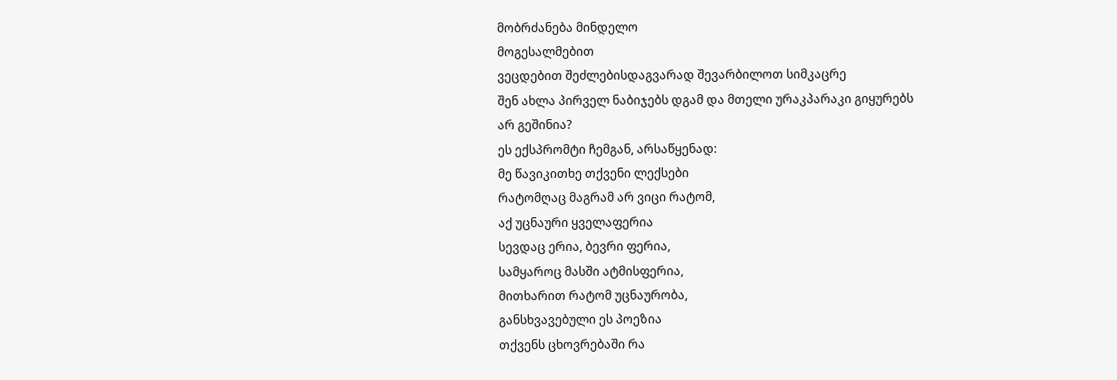მობრძანება მინდელო
მოგესალმებით
ვეცდებით შეძლებისდაგვარად შევარბილოთ სიმკაცრე
შენ ახლა პირველ ნაბიჯებს დგამ და მთელი ურაკპარაკი გიყურებს
არ გეშინია?
ეს ექსპრომტი ჩემგან, არსაწყენად:
მე წავიკითხე თქვენი ლექსები
რატომღაც მაგრამ არ ვიცი რატომ,
აქ უცნაური ყველაფერია
სევდაც ერია, ბევრი ფერია,
სამყაროც მასში ატმისფერია,
მითხარით რატომ უცნაურობა,
განსხვავებული ეს პოეზია
თქვენს ცხოვრებაში რა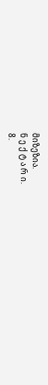მიზეზია.
ნ ე ქ ტ ა რ ი.
8.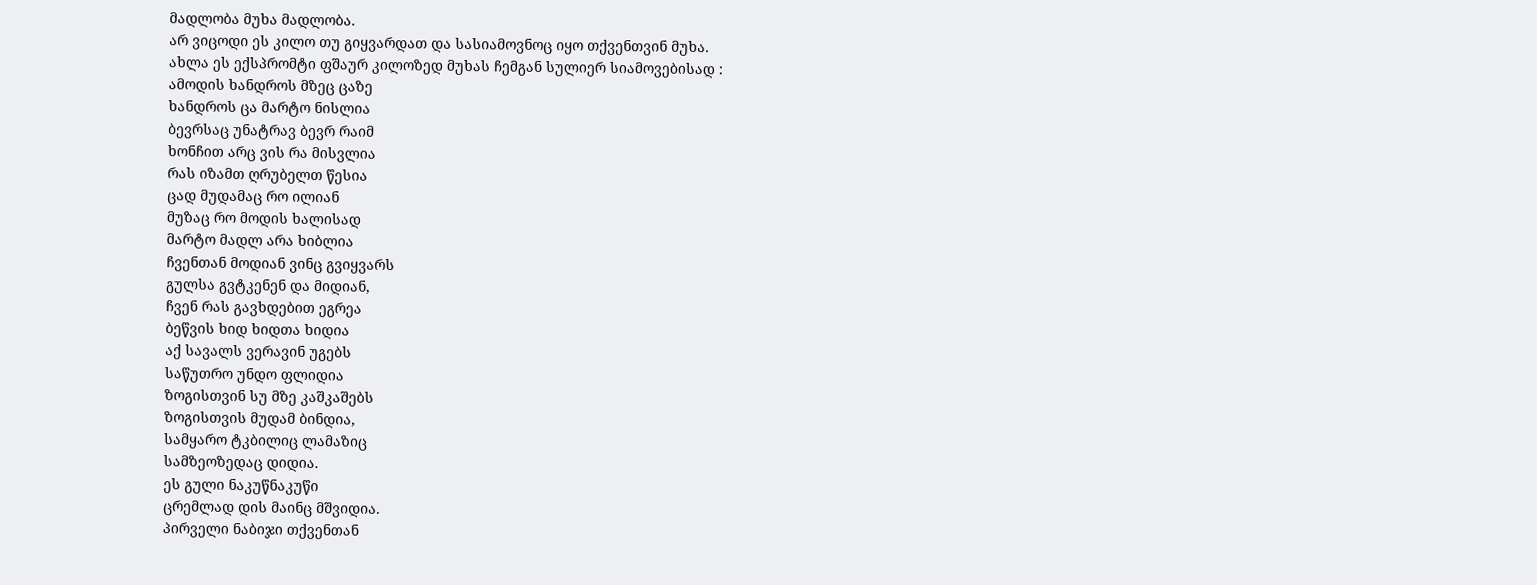მადლობა მუხა მადლობა.
არ ვიცოდი ეს კილო თუ გიყვარდათ და სასიამოვნოც იყო თქვენთვინ მუხა.
ახლა ეს ექსპრომტი ფშაურ კილოზედ მუხას ჩემგან სულიერ სიამოვებისად :
ამოდის ხანდროს მზეც ცაზე
ხანდროს ცა მარტო ნისლია
ბევრსაც უნატრავ ბევრ რაიმ
ხონჩით არც ვის რა მისვლია
რას იზამთ ღრუბელთ წესია
ცად მუდამაც რო ილიან
მუზაც რო მოდის ხალისად
მარტო მადლ არა ხიბლია
ჩვენთან მოდიან ვინც გვიყვარს
გულსა გვტკენენ და მიდიან,
ჩვენ რას გავხდებით ეგრეა
ბეწვის ხიდ ხიდთა ხიდია
აქ სავალს ვერავინ უგებს
საწუთრო უნდო ფლიდია
ზოგისთვინ სუ მზე კაშკაშებს
ზოგისთვის მუდამ ბინდია,
სამყარო ტკბილიც ლამაზიც
სამზეოზედაც დიდია.
ეს გული ნაკუწნაკუწი
ცრემლად დის მაინც მშვიდია.
პირველი ნაბიჯი თქვენთან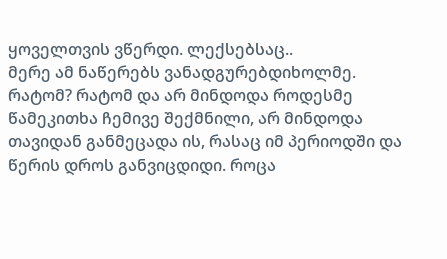ყოველთვის ვწერდი. ლექსებსაც..
მერე ამ ნაწერებს ვანადგურებდიხოლმე. რატომ? რატომ და არ მინდოდა როდესმე წამეკითხა ჩემივე შექმნილი, არ მინდოდა თავიდან განმეცადა ის, რასაც იმ პერიოდში და წერის დროს განვიცდიდი. როცა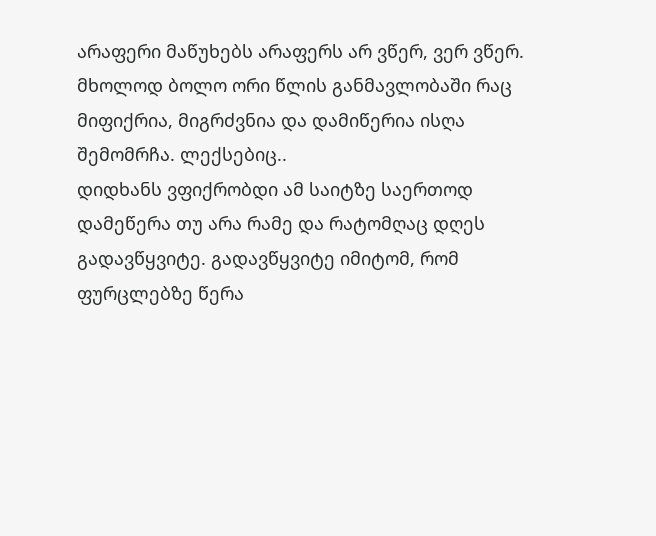არაფერი მაწუხებს არაფერს არ ვწერ, ვერ ვწერ.
მხოლოდ ბოლო ორი წლის განმავლობაში რაც მიფიქრია, მიგრძვნია და დამიწერია ისღა შემომრჩა. ლექსებიც..
დიდხანს ვფიქრობდი ამ საიტზე საერთოდ დამეწერა თუ არა რამე და რატომღაც დღეს გადავწყვიტე. გადავწყვიტე იმიტომ, რომ ფურცლებზე წერა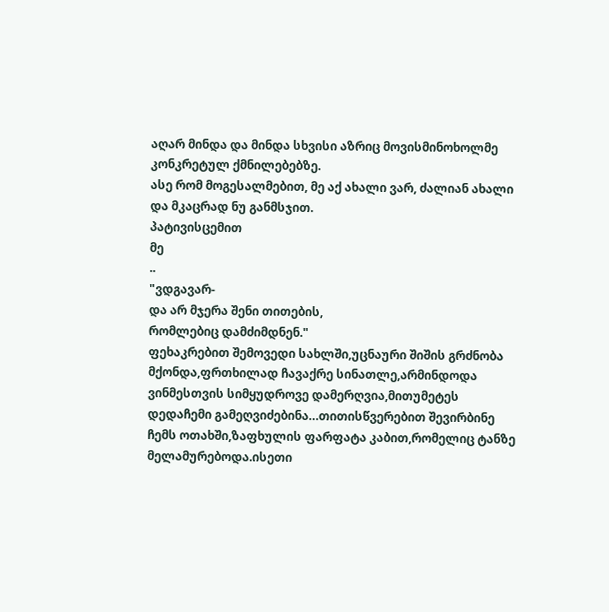აღარ მინდა და მინდა სხვისი აზრიც მოვისმინოხოლმე კონკრეტულ ქმნილებებზე.
ასე რომ მოგესალმებით, მე აქ ახალი ვარ, ძალიან ახალი და მკაცრად ნუ განმსჯით.
პატივისცემით
მე
..
"ვდგავარ-
და არ მჯერა შენი თითების,
რომლებიც დამძიმდნენ."
ფეხაკრებით შემოვედი სახლში,უცნაური შიშის გრძნობა მქონდა,ფრთხილად ჩავაქრე სინათლე,არმინდოდა ვინმესთვის სიმყუდროვე დამერღვია,მითუმეტეს დედაჩემი გამეღვიძებინა…თითისწვერებით შევირბინე ჩემს ოთახში,ზაფხულის ფარფატა კაბით,რომელიც ტანზე მელამურებოდა.ისეთი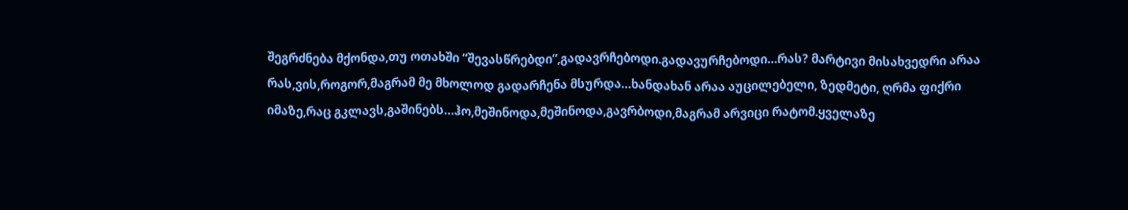შეგრძნება მქონდა,თუ ოთახში “შევასწრებდი”,გადავრჩებოდი.გადავურჩებოდი…რას? მარტივი მისახვედრი არაა რას,ვის,როგორ,მაგრამ მე მხოლოდ გადარჩენა მსურდა…ხანდახან არაა აუცილებელი, ზედმეტი, ღრმა ფიქრი იმაზე,რაც გკლავს,გაშინებს…ჰო,მეშინოდა,მეშინოდა,გავრბოდი,მაგრამ არვიცი რატომ.ყველაზე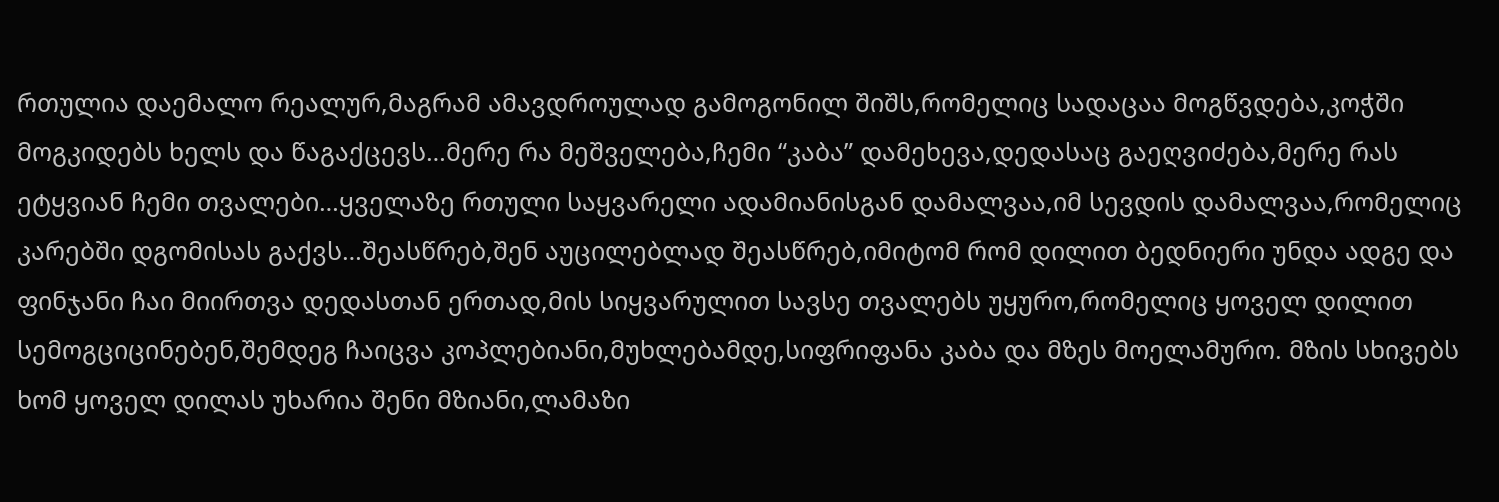რთულია დაემალო რეალურ,მაგრამ ამავდროულად გამოგონილ შიშს,რომელიც სადაცაა მოგწვდება,კოჭში მოგკიდებს ხელს და წაგაქცევს…მერე რა მეშველება,ჩემი “კაბა” დამეხევა,დედასაც გაეღვიძება,მერე რას ეტყვიან ჩემი თვალები…ყველაზე რთული საყვარელი ადამიანისგან დამალვაა,იმ სევდის დამალვაა,რომელიც კარებში დგომისას გაქვს…შეასწრებ,შენ აუცილებლად შეასწრებ,იმიტომ რომ დილით ბედნიერი უნდა ადგე და ფინჯანი ჩაი მიირთვა დედასთან ერთად,მის სიყვარულით სავსე თვალებს უყურო,რომელიც ყოველ დილით სემოგციცინებენ,შემდეგ ჩაიცვა კოპლებიანი,მუხლებამდე,სიფრიფანა კაბა და მზეს მოელამურო. მზის სხივებს ხომ ყოველ დილას უხარია შენი მზიანი,ლამაზი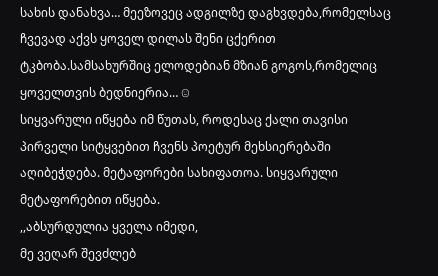სახის დანახვა… მეეზოვეც ადგილზე დაგხვდება,რომელსაც ჩვევად აქვს ყოველ დილას შენი ცქერით ტკბობა.სამსახურშიც ელოდებიან მზიან გოგოს,რომელიც ყოველთვის ბედნიერია… ☺
სიყვარული იწყება იმ წუთას, როდესაც ქალი თავისი პირველი სიტყვებით ჩვენს პოეტურ მეხსიერებაში აღიბეჭდება. მეტაფორები სახიფათოა. სიყვარული მეტაფორებით იწყება.
,,აბსურდულია ყველა იმედი,
მე ვეღარ შევძლებ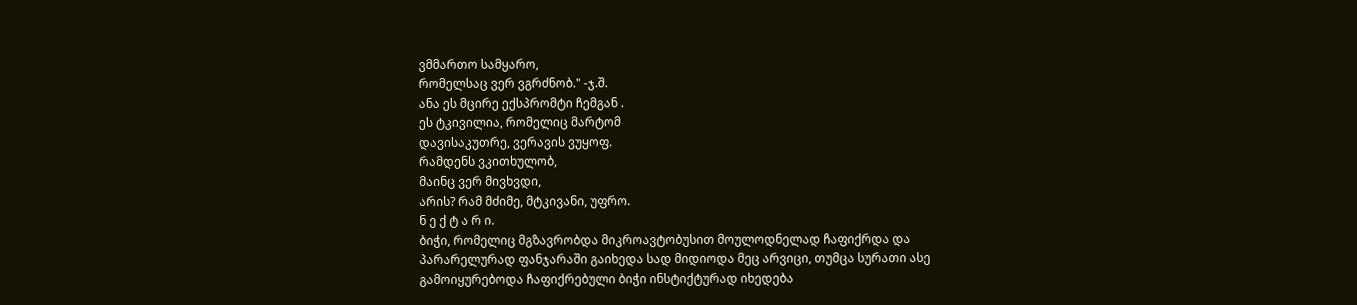ვმმართო სამყარო,
რომელსაც ვერ ვგრძნობ." -ჯ.შ.
ანა ეს მცირე ექსპრომტი ჩემგან .
ეს ტკივილია, რომელიც მარტომ
დავისაკუთრე, ვერავის ვუყოფ.
რამდენს ვკითხულობ,
მაინც ვერ მივხვდი,
არის? რამ მძიმე, მტკივანი, უფრო.
ნ ე ქ ტ ა რ ი.
ბიჭი, რომელიც მგზავრობდა მიკროავტობუსით მოულოდნელად ჩაფიქრდა და პარარელურად ფანჯარაში გაიხედა სად მიდიოდა მეც არვიცი, თუმცა სურათი ასე გამოიყურებოდა ჩაფიქრებული ბიჭი ინსტიქტურად იხედება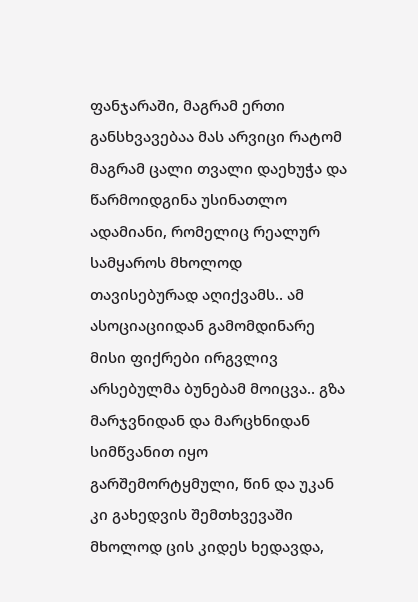ფანჯარაში, მაგრამ ერთი განსხვავებაა მას არვიცი რატომ მაგრამ ცალი თვალი დაეხუჭა და წარმოიდგინა უსინათლო ადამიანი, რომელიც რეალურ სამყაროს მხოლოდ თავისებურად აღიქვამს.. ამ ასოციაციიდან გამომდინარე მისი ფიქრები ირგვლივ არსებულმა ბუნებამ მოიცვა.. გზა მარჯვნიდან და მარცხნიდან სიმწვანით იყო გარშემორტყმული, წინ და უკან კი გახედვის შემთხვევაში მხოლოდ ცის კიდეს ხედავდა,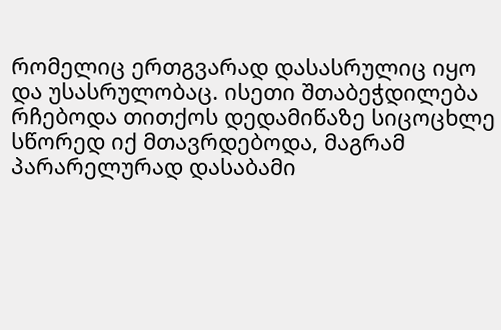რომელიც ერთგვარად დასასრულიც იყო და უსასრულობაც. ისეთი შთაბეჭდილება რჩებოდა თითქოს დედამიწაზე სიცოცხლე სწორედ იქ მთავრდებოდა, მაგრამ პარარელურად დასაბამი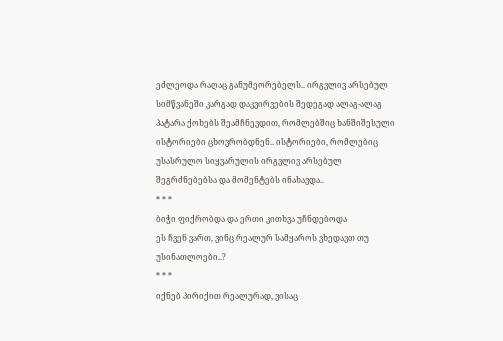ეძლეოდა რაღაც განუმეორებელს.. ირგვლივ არსებულ სიმწვანეში კარგად დაკვირვების შედეგად ალაგ-ალაგ პატარა ქოხებს შეამჩნევდით, რომლებშიც ხანშიშესული ისტორიები ცხოვრობდნენ.. ისტორიები, რომლებიც უსასრულო სიყვარულის ირგვლივ არსებულ შეგრძნებებსა და მომენტებს ინახავდა..
* * *
ბიჭი ფიქრობდა და ერთი კითხვა უჩნდებოდა
ეს ჩვენ ვართ, ვინც რეალურ სამყაროს ვხედავთ თუ უსინათლოები..?
* * *
იქნებ პირიქით რეალურად, ვისაც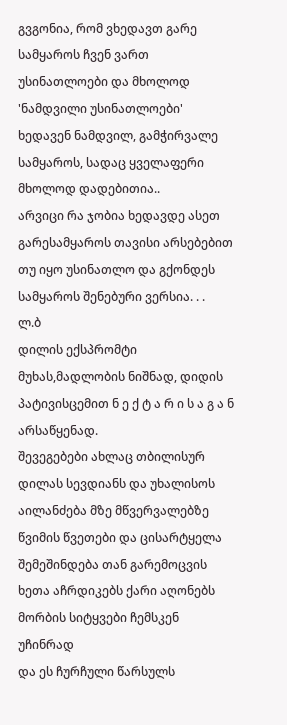გვგონია, რომ ვხედავთ გარე სამყაროს ჩვენ ვართ უსინათლოები და მხოლოდ 'ნამდვილი უსინათლოები' ხედავენ ნამდვილ, გამჭირვალე სამყაროს, სადაც ყველაფერი მხოლოდ დადებითია..
არვიცი რა ჯობია ხედავდე ასეთ გარესამყაროს თავისი არსებებით თუ იყო უსინათლო და გქონდეს სამყაროს შენებური ვერსია. . .
ლ.ბ
დილის ექსპრომტი მუხას,მადლობის ნიშნად, დიდის პატივისცემით ნ ე ქ ტ ა რ ი ს ა გ ა ნ არსაწყენად.
შევეგებები ახლაც თბილისურ
დილას სევდიანს და უხალისოს
აილანძება მზე მწვერვალებზე
წვიმის წვეთები და ცისარტყელა
შემეშინდება თან გარემოცვის
ხეთა აჩრდიკებს ქარი აღონებს
მორბის სიტყვები ჩემსკენ უჩინრად
და ეს ჩურჩული წარსულს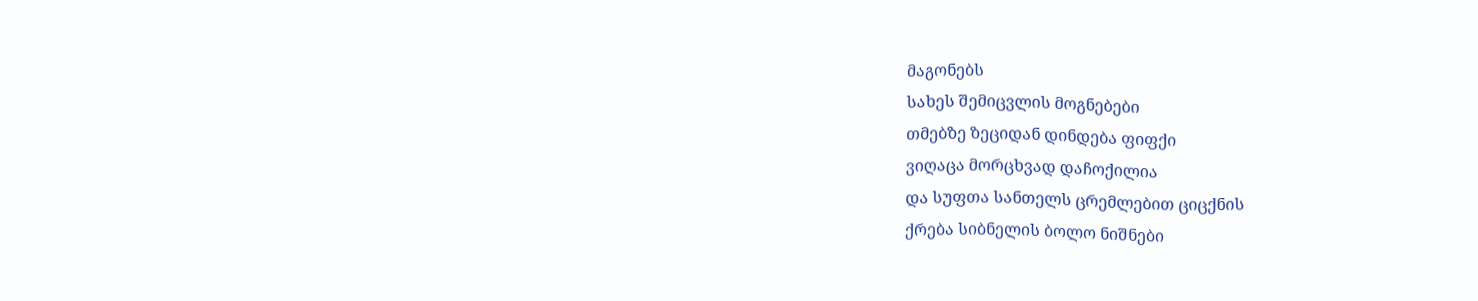მაგონებს
სახეს შემიცვლის მოგნებები
თმებზე ზეციდან დინდება ფიფქი
ვიღაცა მორცხვად დაჩოქილია
და სუფთა სანთელს ცრემლებით ციცქნის
ქრება სიბნელის ბოლო ნიშნები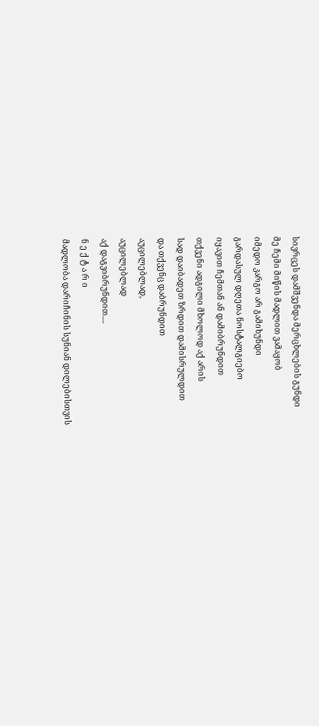სივრცეს დამშვენდა მერცხლების გუნდი
მე ჩემი მიწის მადლით ვამაყობ
იმედო კარგო არ გამიხუნდი
გარდასულ დღეთა ნოსტალგიებო
იყავით ჩემთან ან დამიბრუნდით
თქვენი ადგილი მხოლოდ აქ არის
სად დაიბადეთ ზრდით დამისრულდით
და თქვენც დაბრუნდით
აუცილებლად,
აუცილებლად
აქ დაგვიბრუნდით....
ნ ე ქ ტ ა რ ი
მადლობა დარიჩინის სუნიან დილებისთვის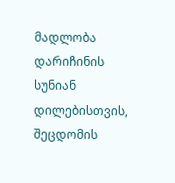მადლობა დარიჩინის სუნიან დილებისთვის,
შეცდომის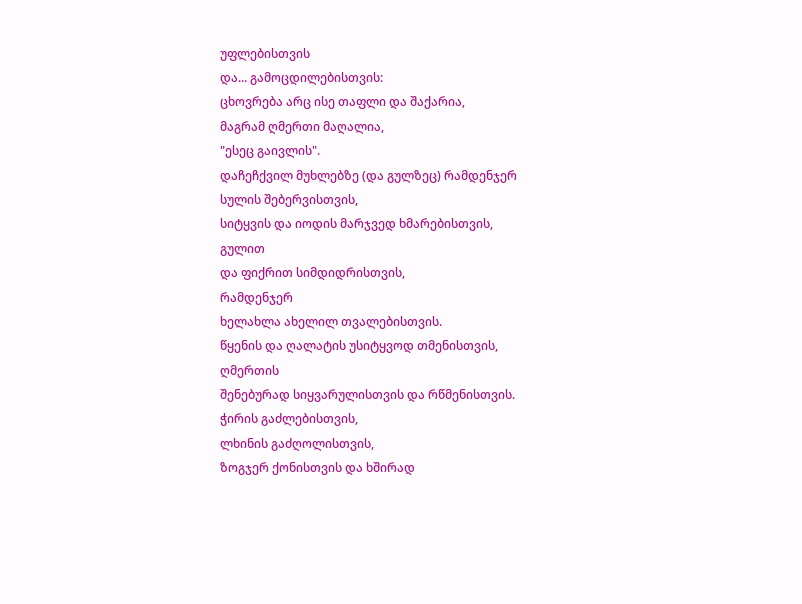უფლებისთვის
და... გამოცდილებისთვის:
ცხოვრება არც ისე თაფლი და შაქარია,
მაგრამ ღმერთი მაღალია,
"ესეც გაივლის".
დაჩეჩქვილ მუხლებზე (და გულზეც) რამდენჯერ
სულის შებერვისთვის,
სიტყვის და იოდის მარჯვედ ხმარებისთვის,
გულით
და ფიქრით სიმდიდრისთვის,
რამდენჯერ
ხელახლა ახელილ თვალებისთვის.
წყენის და ღალატის უსიტყვოდ თმენისთვის,
ღმერთის
შენებურად სიყვარულისთვის და რწმენისთვის.
ჭირის გაძლებისთვის,
ლხინის გაძღოლისთვის,
ზოგჯერ ქონისთვის და ხშირად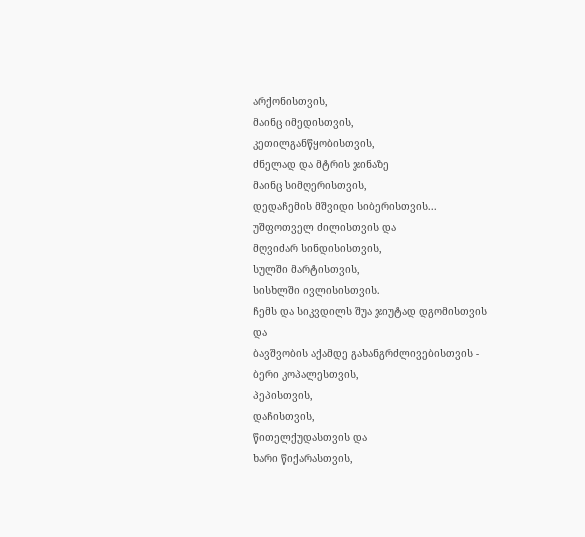არქონისთვის,
მაინც იმედისთვის,
კეთილგანწყობისთვის,
ძნელად და მტრის ჯინაზე
მაინც სიმღერისთვის,
დედაჩემის მშვიდი სიბერისთვის...
უშფოთველ ძილისთვის და
მღვიძარ სინდისისთვის,
სულში მარტისთვის,
სისხლში ივლისისთვის.
ჩემს და სიკვდილს შუა ჯიუტად დგომისთვის
და
ბავშვობის აქამდე გახანგრძლივებისთვის -
ბერი კოპალესთვის,
პეპისთვის,
დაჩისთვის,
წითელქუდასთვის და
ხარი წიქარასთვის,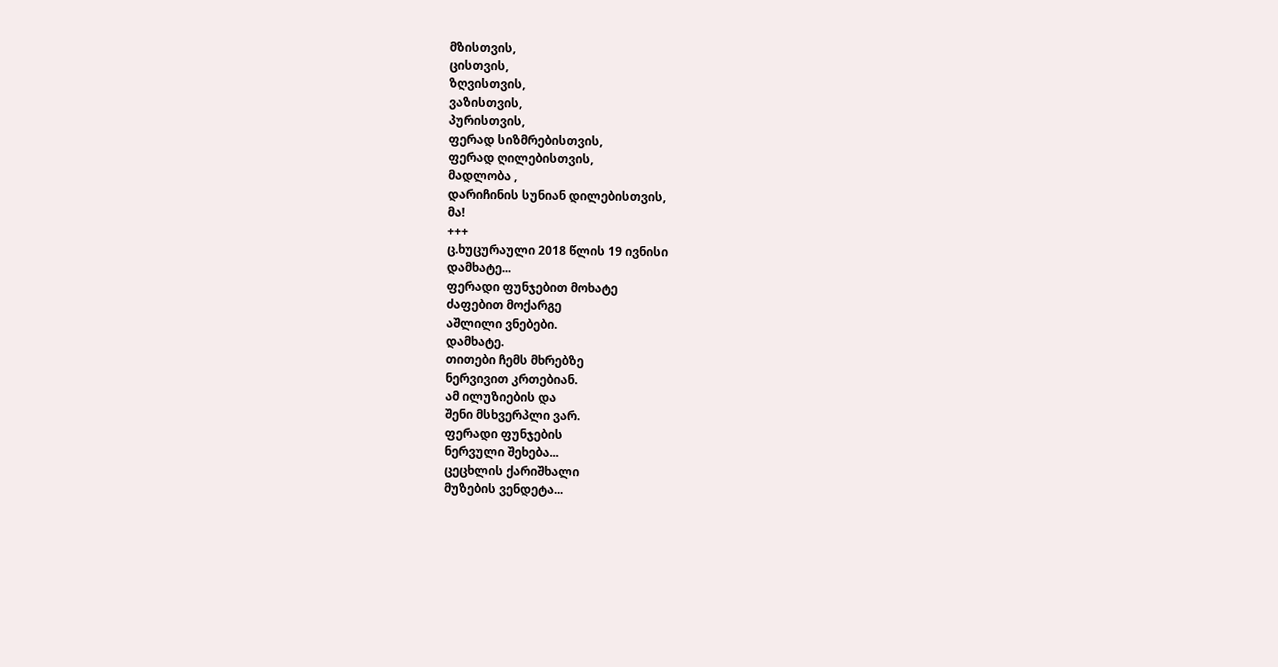მზისთვის,
ცისთვის,
ზღვისთვის,
ვაზისთვის,
პურისთვის,
ფერად სიზმრებისთვის,
ფერად ღილებისთვის,
მადლობა ,
დარიჩინის სუნიან დილებისთვის,
მა!
+++
ც.ხუცურაული 2018 წლის 19 ივნისი
დამხატე...
ფერადი ფუნჯებით მოხატე
ძაფებით მოქარგე
აშლილი ვნებები.
დამხატე.
თითები ჩემს მხრებზე
ნერვივით კრთებიან.
ამ ილუზიების და
შენი მსხვერპლი ვარ.
ფერადი ფუნჯების
ნერვული შეხება...
ცეცხლის ქარიშხალი
მუზების ვენდეტა...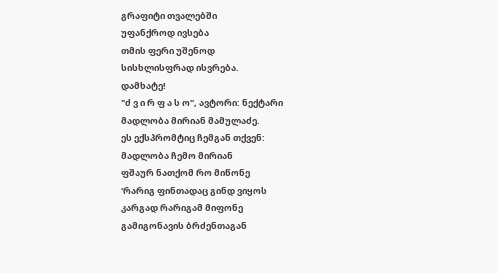გრაფიტი თვალებში
უფანქროდ ივსება
თმის ფერი უშენოდ
სისხლისფრად ისვრება.
დამხატე!
"ძ ვ ი რ ფ ა ს ო", ავტორი: ნექტარი
მადლობა მირიან მამულაძე.
ეს ექსპრომტიც ჩემგან თქვენ:
მადლობა ჩემო მირიან
ფშაურ ნათქომ რო მიწონე
'რარიგ ფინთადაც გინდ ვიყოს
კარგად რარიგამ მიფონე
გამიგონავის ბრძენთაგან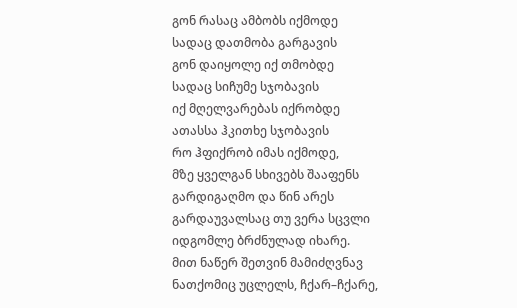გონ რასაც ამბობს იქმოდე
სადაც დათმობა გარგავის
გონ დაიყოლე იქ თმობდე
სადაც სიჩუმე სჯობავის
იქ მღელვარებას იქრობდე
ათასსა ჰკითხე სჯობავის
რო ჰფიქრობ იმას იქმოდე,
მზე ყველგან სხივებს შააფენს
გარდიგაღმო და წინ არეს
გარდაუვალსაც თუ ვერა სცვლი
იდგომლე ბრძნულად იხარე.
მით ნაწერ შეთვინ მამიძღვნავ
ნათქომიც უცლელს, ჩქარ–ჩქარე,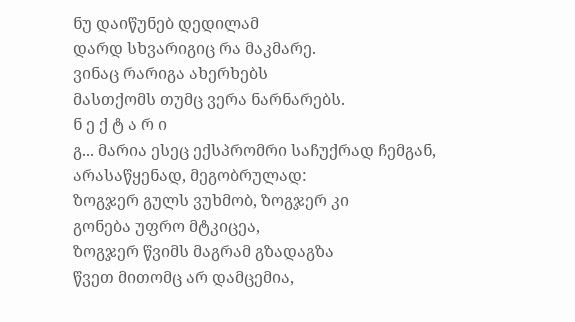ნუ დაიწუნებ დედილამ
დარდ სხვარიგიც რა მაკმარე.
ვინაც რარიგა ახერხებს
მასთქომს თუმც ვერა ნარნარებს.
ნ ე ქ ტ ა რ ი
გ... მარია ესეც ექსპრომრი საჩუქრად ჩემგან, არასაწყენად, მეგობრულად:
ზოგჯერ გულს ვუხმობ, ზოგჯერ კი
გონება უფრო მტკიცეა,
ზოგჯერ წვიმს მაგრამ გზადაგზა
წვეთ მითომც არ დამცემია,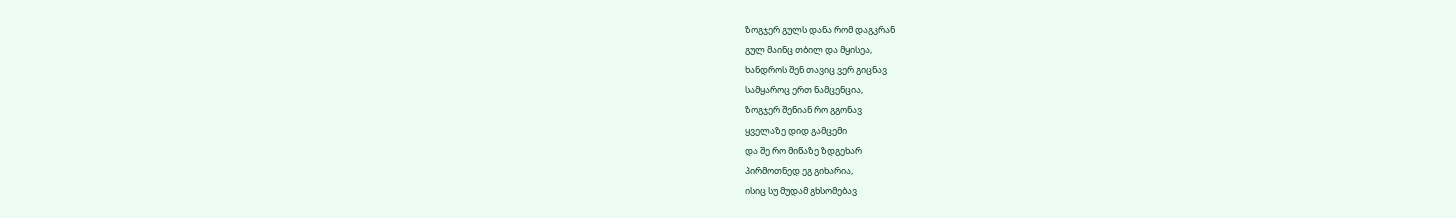ზოგჯერ გულს დანა რომ დაგკრან
გულ მაინც თბილ და მყისეა,
ხანდროს შენ თავიც ვერ გიცნავ
სამყაროც ერთ ნამცენცია,
ზოგჯერ შენიან რო გგონავ
ყველაზე დიდ გამცემი
და შე რო მიწაზე ზდგეხარ
პირმოთნედ ეგ გიხარია,
ისიც სუ მუდამ გხსომებავ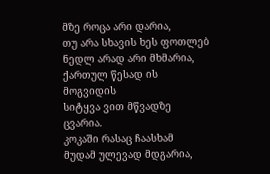მზე როცა არი დარია,
თუ არა სხავის ხეს ფოთლებ
ნედლ არად არი მხმარია,
ქართულ წესად ის მოგვიდის
სიტყვა ვით მწვადზე ცვარია.
კოკაში რასაც ჩაასხამ
მუდამ ულევად მდგარია,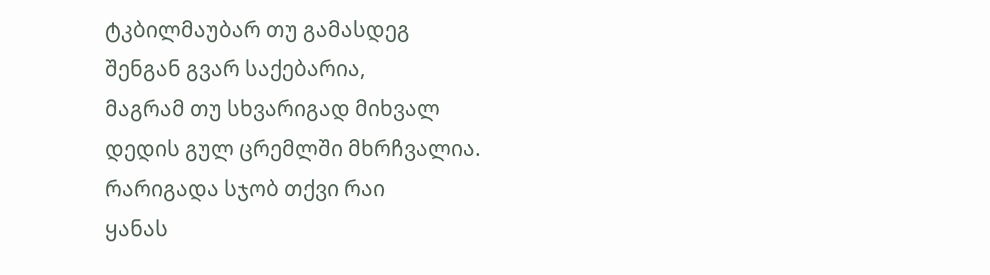ტკბილმაუბარ თუ გამასდეგ
შენგან გვარ საქებარია,
მაგრამ თუ სხვარიგად მიხვალ
დედის გულ ცრემლში მხრჩვალია.
რარიგადა სჯობ თქვი რაი
ყანას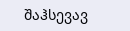შაჰსევავ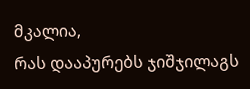მკალია,
რას დააპურებს ჯიშჯილაგს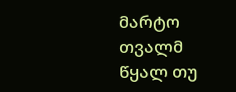მარტო თვალმ წყალ თუ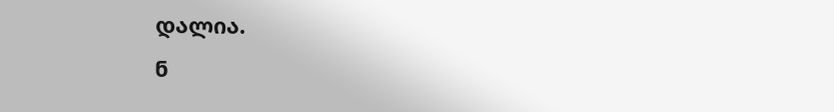დალია.
ნ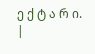ე ქ ტ ა რ ი.
|